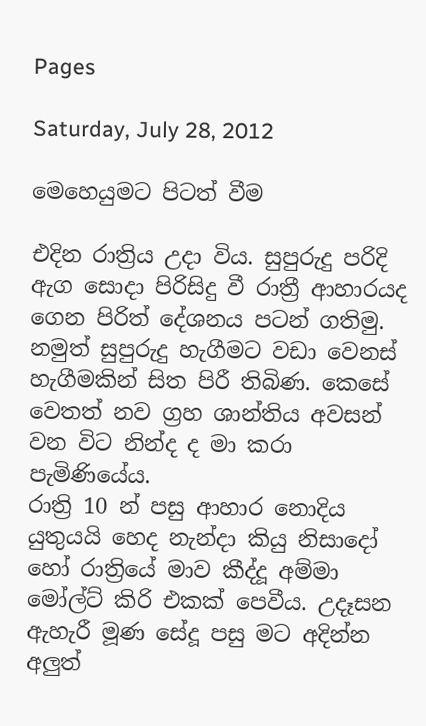Pages

Saturday, July 28, 2012

මෙහෙයුමට පිටත් වීම

එදින රාත්‍රිය උදා විය. සුපුරුදු පරිදි ඇග සොදා පිරිසිදු වී රාත්‍රී ආහාරයද ගෙන පිරිත් දේශනය පටන් ගතිමු. නමුත් සුපුරුදු හැගීමට වඩා වෙනස් හැගීමකින් සිත පිරී තිබිණ. කෙසේ වෙතත් නව ග්‍රහ ශාන්තිය අවසන් වන විට නින්ද ද මා කරා පැමිණියේය.
රාත්‍රි 10 න් පසු ආහාර නොදිය යුතුයයි හෙද නැන්දා කියු නිසාදෝ හෝ රාත්‍රියේ මාව කීද්දූ අම්මා මෝල්ට් කිරි එකක් පෙවීය. උදෑසන ඇහැරී මූණ සේදූ පසු මට අදින්න අලුත්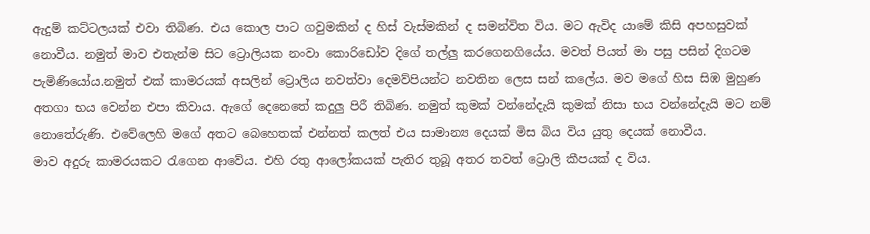ඇදුම් කට්ටලයක් එවා තිබිණ. එය කොල පාට ගවුමකින් ද හිස් වැස්මකින් ද සමන්විත විය. මට ඇවිද යාමේ කිසි අපහසුවක් නොවීය. නමුත් මාව එතැන්ම සිට ට්‍රොලියක නංවා කොරිඩෝව දිගේ තල්ලු කරගෙනගියේය. මවත් පියත් මා පසු පසින් දිගටම පැමිණියෝය.නමුත් එක් කාමරයක් අසලින් ට්‍රොලිය නවත්වා දෙමව්පියන්ට නවතින ලෙස සන් කලේය. මව මගේ හිස සිඹ මුහුණ අතගා භය වෙන්න එපා කිවාය. ඇගේ දෙනෙතේ කදුලු පිරී තිබිණ. නමුත් කුමක් වන්නේදැයි කුමක් නිසා භය වන්නේදැයි මට නම් නොතේරුණි. එවේලෙහි මගේ අතට බෙහෙතක් එන්නත් කලත් එය සාමාන්‍ය දෙයක් මිස බිය විය යුතු දෙයක් නොවීය.
මාව අදුරු කාමරයකට රැගෙන ආවේය. එහි රතු ආලෝකයක් පැතිර තුබූ අතර තවත් ට්‍රොලි කීපයක් ද විය.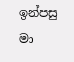ඉන්පසු මා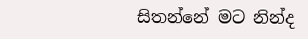සිතන්නේ මට නින්ද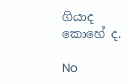ගියාද කොහේ ද.

No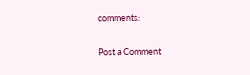comments:

Post a Comment